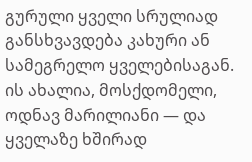გურული ყველი სრულიად განსხვავდება კახური ან სამეგრელო ყველებისაგან. ის ახალია, მოსქდომელი, ოდნავ მარილიანი — და ყველაზე ხშირად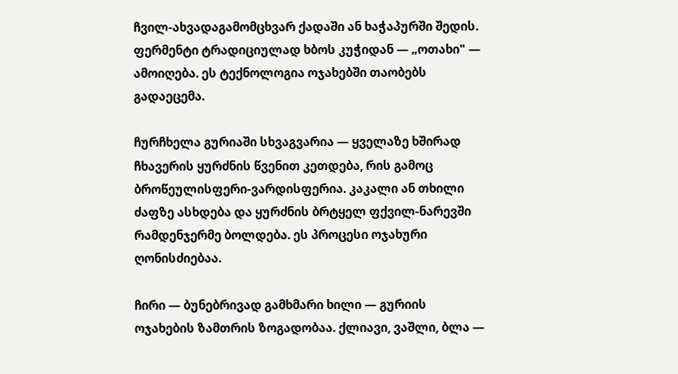ჩვილ-ახვადაგამომცხვარ ქადაში ან ხაჭაპურში შედის. ფერმენტი ტრადიციულად ხბოს კუჭიდან — „ოთახი" — ამოიღება. ეს ტექნოლოგია ოჯახებში თაობებს გადაეცემა.

ჩურჩხელა გურიაში სხვაგვარია — ყველაზე ხშირად ჩხავერის ყურძნის წვენით კეთდება, რის გამოც ბროწეულისფერი-ვარდისფერია. კაკალი ან თხილი ძაფზე ასხდება და ყურძნის ბრტყელ ფქვილ-ნარევში რამდენჯერმე ბოლდება. ეს პროცესი ოჯახური ღონისძიებაა.

ჩირი — ბუნებრივად გამხმარი ხილი — გურიის ოჯახების ზამთრის ზოგადობაა. ქლიავი, ვაშლი, ბლა —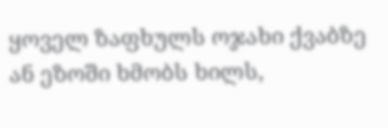ყოველ ზაფხულს ოჯახი ქვაბზე ან ეზოში ხმობს ხილს,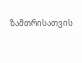ზამთრისათვის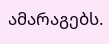ამარაგებს.